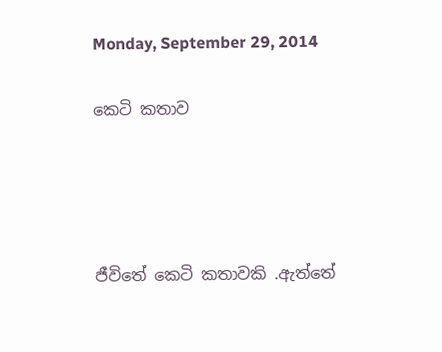Monday, September 29, 2014

කෙටි කතාව




ජීවිතේ කෙටි කතාවකි .ඇත්තේ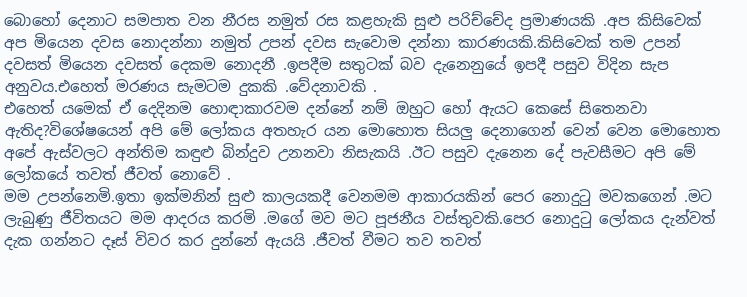බොහෝ දෙනාට සමපාත වන නීරස නමුත් රස කළහැකි සුළු පරිච්චේද ප්‍රමාණයකි .අප කිසිවෙක් අප මියෙන දවස නොදන්නා නමුත් උපන් දවස සැවොම දන්නා කාරණයකි.කිසිවෙක් තම උපන් දවසත් මියෙන දවසත් දෙකම නොදනී .ඉපදීම සතුටක් බව දැනෙනුයේ ඉපදී පසුව විදින සැප අනුවය.එහෙත් මරණය සැමටම දුකකි .වේදනාවකි .
එහෙත් යමෙක් ඒ දෙදිනම හොඳාකාරවම දන්නේ නම් ඔහුට හෝ ඇයට කෙසේ සිතෙනවා ඇතිද?විශේෂයෙන් අපි මේ ලෝකය අතහැර යන මොහොත සියලු දෙනාගෙන් වෙන් වෙන මොහොත අපේ ඇස්වලට අන්තිම කඳුළු බින්දුව උනනවා නිසැකයි .ඊට පසුව දැනෙන දේ පැවසීමට අපි මේ ලෝකයේ තවත් ජීවත් නොවේ .
මම උපන්නෙමි.ඉතා ඉක්මනින් සුළු කාලයකදී වෙනමම ආකාරයකින් පෙර නොදුටු මවකගෙන් .මට ලැබුණු ජීවිතයට මම ආදරය කරමි .මගේ මව මට පූජනීය වස්තුවකි.පෙර නොදුටු ලෝකය දැන්වත් දැක ගන්නට දෑස් විවර කර දුන්නේ ඇයයි .ජීවත් වීමට තව තවත්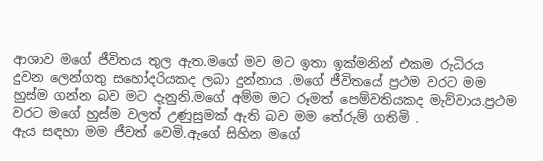ආශාව මගේ ජීවිතය තුල ඇත.මගේ මව මට ඉතා ඉක්මනින් එකම රුධිරය දුවන ලෙන්ගතු සහෝදරියකද ලබා දුන්නාය .මගේ ජීවිතයේ ප්‍රථම වරට මම හුස්ම ගන්න බව මට දැනුනි.මගේ අම්ම මට රූමත් පෙම්වතියකද මැව්වාය.ප්‍රථම වරට මගේ හුස්ම වලත් උණුසුමක් ඇති බව මම තේරුම් ගතිමි .
ඇය සඳහා මම ජීවත් වෙමි.ඇගේ සිහින මගේ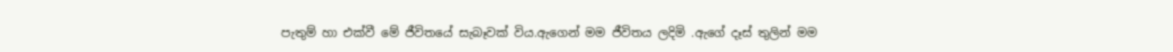පැතුම් හා එක්වී මේ ජීවිතයේ සැබෑවක් විය.ඇගෙන් මම ජීවිතය ලදිමි .ඇගේ දෑස් තුලින් මම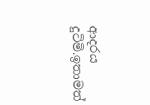ආදරය දුටිමි.ඉතාමත්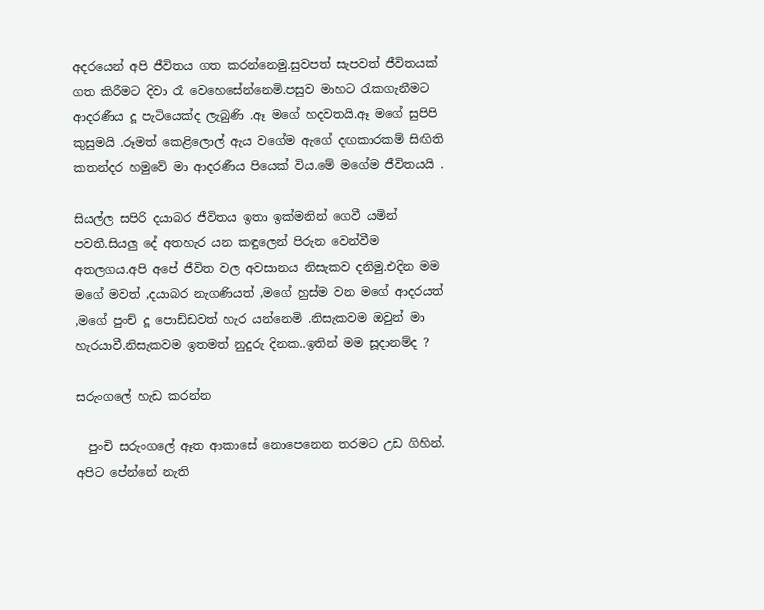අදරයෙන් අපි ජීවිතය ගත කරන්නෙමු.සුවපත් සැපවත් ජීවිතයක් ගත කිරීමට දිවා රෑ වෙහෙසේන්නෙමි.පසුව මාහට රැකගැනීමට ආදරණීය දූ පැටියෙක්ද ලැබුණි .ඈ මගේ හදවතයි.ඈ මගේ සුපිපි කුසුමයි .රූමත් කෙළිලොල් ඇය වගේම ඇගේ දඟකාරකම් සිඟිති කතන්දර හමුවේ මා ආදරණීය පියෙක් විය.මේ මගේම ජීවිතයයි .

සියල්ල සපිරි දයාබර ජීවිතය ඉතා ඉක්මනින් ගෙවී යමින් පවතී.සියලු දේ අතහැර යන කඳුලෙන් පිරුන වෙන්වීම අතලගය.අපි අපේ ජීවිත වල අවසානය නිසැකව දනිමු.එදින මම මගේ මවත් ,දයාබර නැගණියත් ,මගේ හුස්ම වන මගේ ආදරයත් ,මගේ පුංච් දූ පොඩ්ඩවත් හැර යන්නෙමි .නිසැකවම ඔවුන් මා හැරයාවී.නිසැකවම ඉතමත් නුදුරු දිනක..ඉතින් මම සූදානම්ද ?

සරුංගලේ හැඩ කරන්න

  පුංචි සරුංගලේ ඈත ආකාසේ නොපෙනෙන තරමට උඩ ගිහින්. අපිට පේන්නේ නැති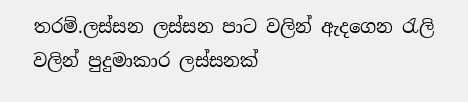තරම්.ලස්සන ලස්සන පාට වලින් ඇදගෙන රැලි වලින් පුදුමාකාර ලස්සනක්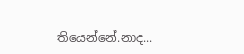තියෙන්නේ.නාද...